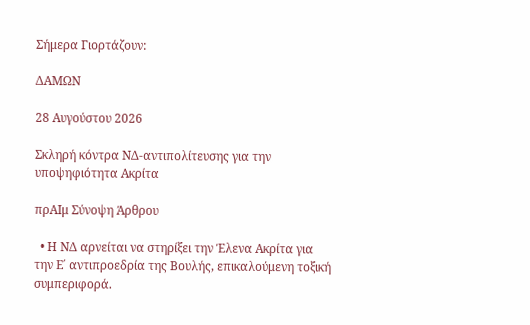Σήμερα Γιορτάζουν:

ΔΑΜΩΝ

28 Αυγούστου 2026

Σκληρή κόντρα ΝΔ-αντιπολίτευσης για την υποψηφιότητα Ακρίτα

πρΑΙμ Σύνοψη Άρθρου

  • Η ΝΔ αρνείται να στηρίξει την Έλενα Ακρίτα για την Ε΄ αντιπροεδρία της Βουλής, επικαλούμενη τοξική συμπεριφορά.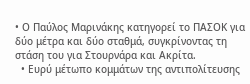• Ο Παύλος Μαρινάκης κατηγορεί το ΠΑΣΟΚ για δύο μέτρα και δύο σταθμά, συγκρίνοντας τη στάση του για Στουρνάρα και Ακρίτα.
  • Ευρύ μέτωπο κομμάτων της αντιπολίτευσης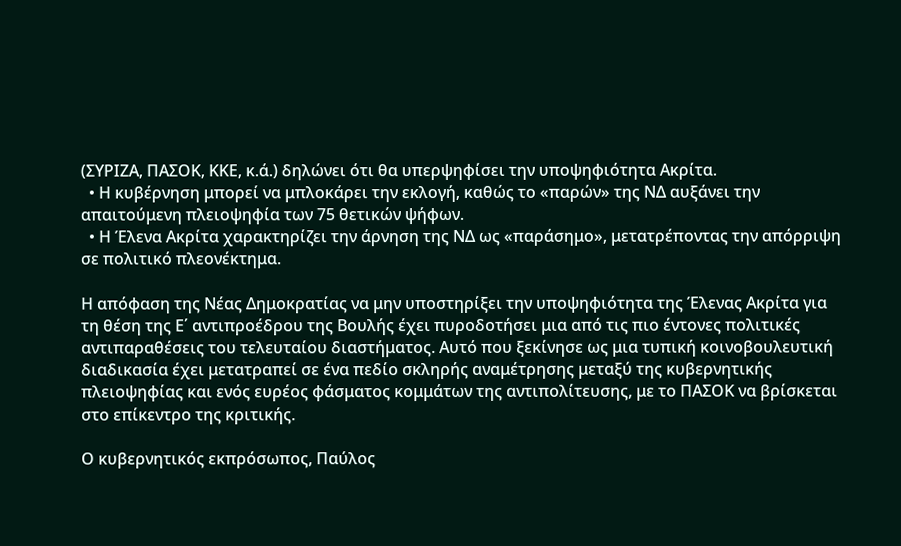(ΣΥΡΙΖΑ, ΠΑΣΟΚ, ΚΚΕ, κ.ά.) δηλώνει ότι θα υπερψηφίσει την υποψηφιότητα Ακρίτα.
  • Η κυβέρνηση μπορεί να μπλοκάρει την εκλογή, καθώς το «παρών» της ΝΔ αυξάνει την απαιτούμενη πλειοψηφία των 75 θετικών ψήφων.
  • Η Έλενα Ακρίτα χαρακτηρίζει την άρνηση της ΝΔ ως «παράσημο», μετατρέποντας την απόρριψη σε πολιτικό πλεονέκτημα.

Η απόφαση της Νέας Δημοκρατίας να μην υποστηρίξει την υποψηφιότητα της Έλενας Ακρίτα για τη θέση της Ε΄ αντιπροέδρου της Βουλής έχει πυροδοτήσει μια από τις πιο έντονες πολιτικές αντιπαραθέσεις του τελευταίου διαστήματος. Αυτό που ξεκίνησε ως μια τυπική κοινοβουλευτική διαδικασία έχει μετατραπεί σε ένα πεδίο σκληρής αναμέτρησης μεταξύ της κυβερνητικής πλειοψηφίας και ενός ευρέος φάσματος κομμάτων της αντιπολίτευσης, με το ΠΑΣΟΚ να βρίσκεται στο επίκεντρο της κριτικής.

Ο κυβερνητικός εκπρόσωπος, Παύλος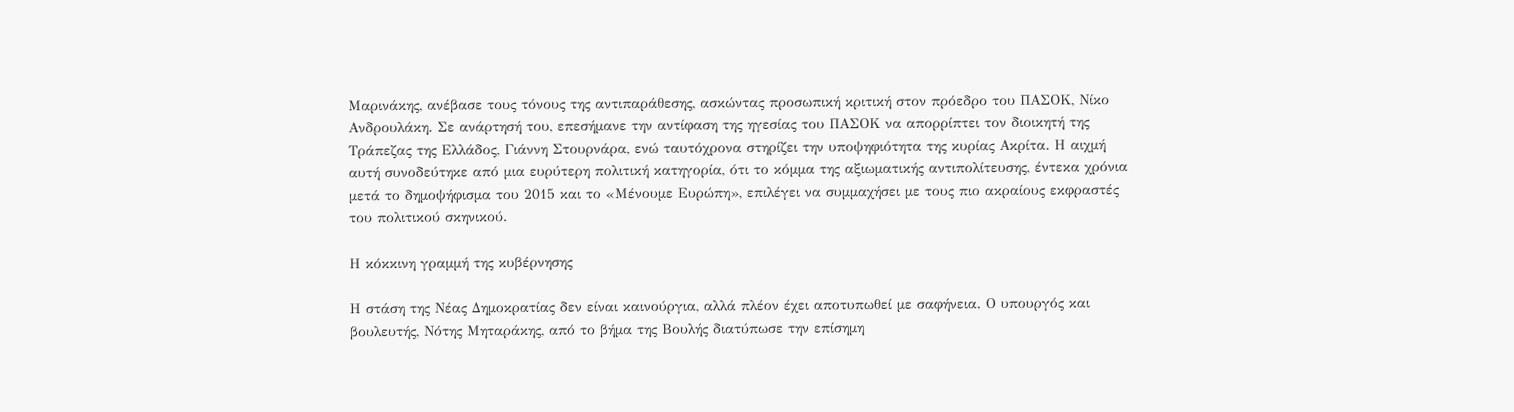Μαρινάκης, ανέβασε τους τόνους της αντιπαράθεσης, ασκώντας προσωπική κριτική στον πρόεδρο του ΠΑΣΟΚ, Νίκο Ανδρουλάκη. Σε ανάρτησή του, επεσήμανε την αντίφαση της ηγεσίας του ΠΑΣΟΚ να απορρίπτει τον διοικητή της Τράπεζας της Ελλάδος, Γιάννη Στουρνάρα, ενώ ταυτόχρονα στηρίζει την υποψηφιότητα της κυρίας Ακρίτα. Η αιχμή αυτή συνοδεύτηκε από μια ευρύτερη πολιτική κατηγορία, ότι το κόμμα της αξιωματικής αντιπολίτευσης, έντεκα χρόνια μετά το δημοψήφισμα του 2015 και το «Μένουμε Ευρώπη», επιλέγει να συμμαχήσει με τους πιο ακραίους εκφραστές του πολιτικού σκηνικού.

Η κόκκινη γραμμή της κυβέρνησης

Η στάση της Νέας Δημοκρατίας δεν είναι καινούργια, αλλά πλέον έχει αποτυπωθεί με σαφήνεια. Ο υπουργός και βουλευτής, Νότης Μηταράκης, από το βήμα της Βουλής διατύπωσε την επίσημη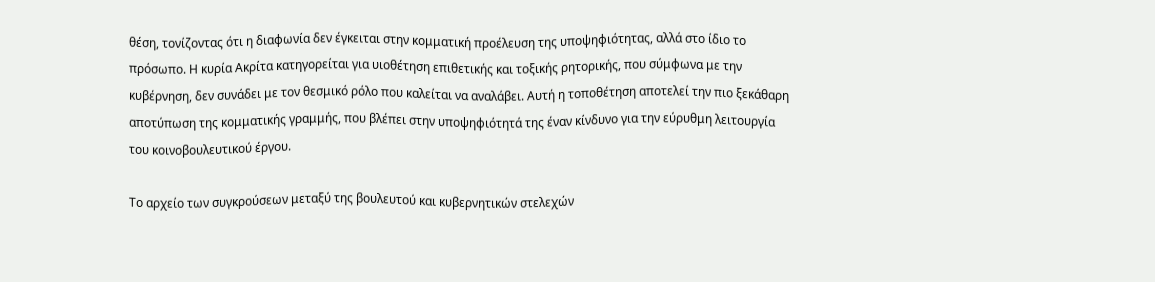θέση, τονίζοντας ότι η διαφωνία δεν έγκειται στην κομματική προέλευση της υποψηφιότητας, αλλά στο ίδιο το πρόσωπο. Η κυρία Ακρίτα κατηγορείται για υιοθέτηση επιθετικής και τοξικής ρητορικής, που σύμφωνα με την κυβέρνηση, δεν συνάδει με τον θεσμικό ρόλο που καλείται να αναλάβει. Αυτή η τοποθέτηση αποτελεί την πιο ξεκάθαρη αποτύπωση της κομματικής γραμμής, που βλέπει στην υποψηφιότητά της έναν κίνδυνο για την εύρυθμη λειτουργία του κοινοβουλευτικού έργου.

Το αρχείο των συγκρούσεων μεταξύ της βουλευτού και κυβερνητικών στελεχών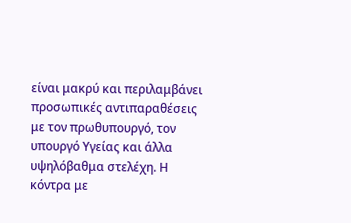είναι μακρύ και περιλαμβάνει προσωπικές αντιπαραθέσεις με τον πρωθυπουργό, τον υπουργό Υγείας και άλλα υψηλόβαθμα στελέχη. Η κόντρα με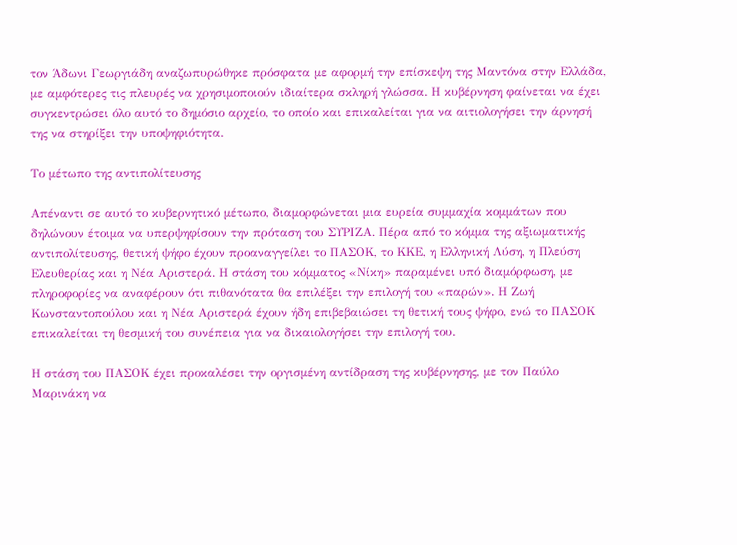τον Άδωνι Γεωργιάδη αναζωπυρώθηκε πρόσφατα με αφορμή την επίσκεψη της Μαντόνα στην Ελλάδα, με αμφότερες τις πλευρές να χρησιμοποιούν ιδιαίτερα σκληρή γλώσσα. Η κυβέρνηση φαίνεται να έχει συγκεντρώσει όλο αυτό το δημόσιο αρχείο, το οποίο και επικαλείται για να αιτιολογήσει την άρνησή της να στηρίξει την υποψηφιότητα.

Το μέτωπο της αντιπολίτευσης

Απέναντι σε αυτό το κυβερνητικό μέτωπο, διαμορφώνεται μια ευρεία συμμαχία κομμάτων που δηλώνουν έτοιμα να υπερψηφίσουν την πρόταση του ΣΥΡΙΖΑ. Πέρα από το κόμμα της αξιωματικής αντιπολίτευσης, θετική ψήφο έχουν προαναγγείλει το ΠΑΣΟΚ, το ΚΚΕ, η Ελληνική Λύση, η Πλεύση Ελευθερίας και η Νέα Αριστερά. Η στάση του κόμματος «Νίκη» παραμένει υπό διαμόρφωση, με πληροφορίες να αναφέρουν ότι πιθανότατα θα επιλέξει την επιλογή του «παρών». Η Ζωή Κωνσταντοπούλου και η Νέα Αριστερά έχουν ήδη επιβεβαιώσει τη θετική τους ψήφο, ενώ το ΠΑΣΟΚ επικαλείται τη θεσμική του συνέπεια για να δικαιολογήσει την επιλογή του.

Η στάση του ΠΑΣΟΚ έχει προκαλέσει την οργισμένη αντίδραση της κυβέρνησης, με τον Παύλο Μαρινάκη να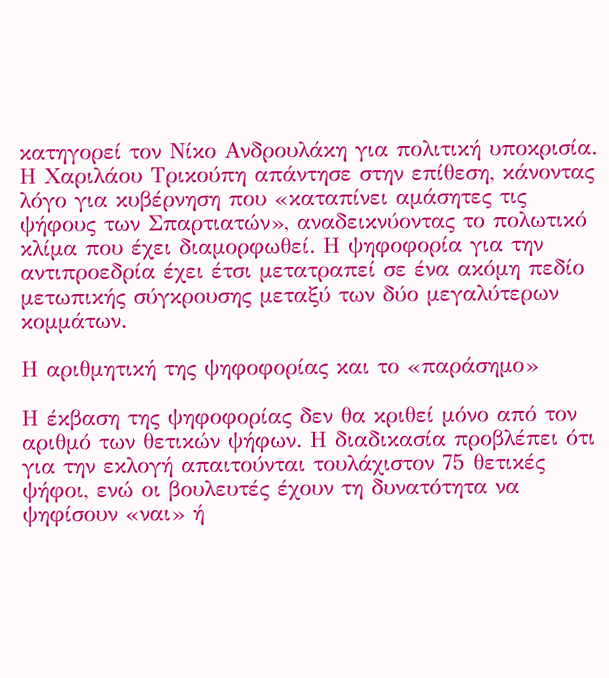κατηγορεί τον Νίκο Ανδρουλάκη για πολιτική υποκρισία. Η Χαριλάου Τρικούπη απάντησε στην επίθεση, κάνοντας λόγο για κυβέρνηση που «καταπίνει αμάσητες τις ψήφους των Σπαρτιατών», αναδεικνύοντας το πολωτικό κλίμα που έχει διαμορφωθεί. Η ψηφοφορία για την αντιπροεδρία έχει έτσι μετατραπεί σε ένα ακόμη πεδίο μετωπικής σύγκρουσης μεταξύ των δύο μεγαλύτερων κομμάτων.

Η αριθμητική της ψηφοφορίας και το «παράσημο»

Η έκβαση της ψηφοφορίας δεν θα κριθεί μόνο από τον αριθμό των θετικών ψήφων. Η διαδικασία προβλέπει ότι για την εκλογή απαιτούνται τουλάχιστον 75 θετικές ψήφοι, ενώ οι βουλευτές έχουν τη δυνατότητα να ψηφίσουν «ναι» ή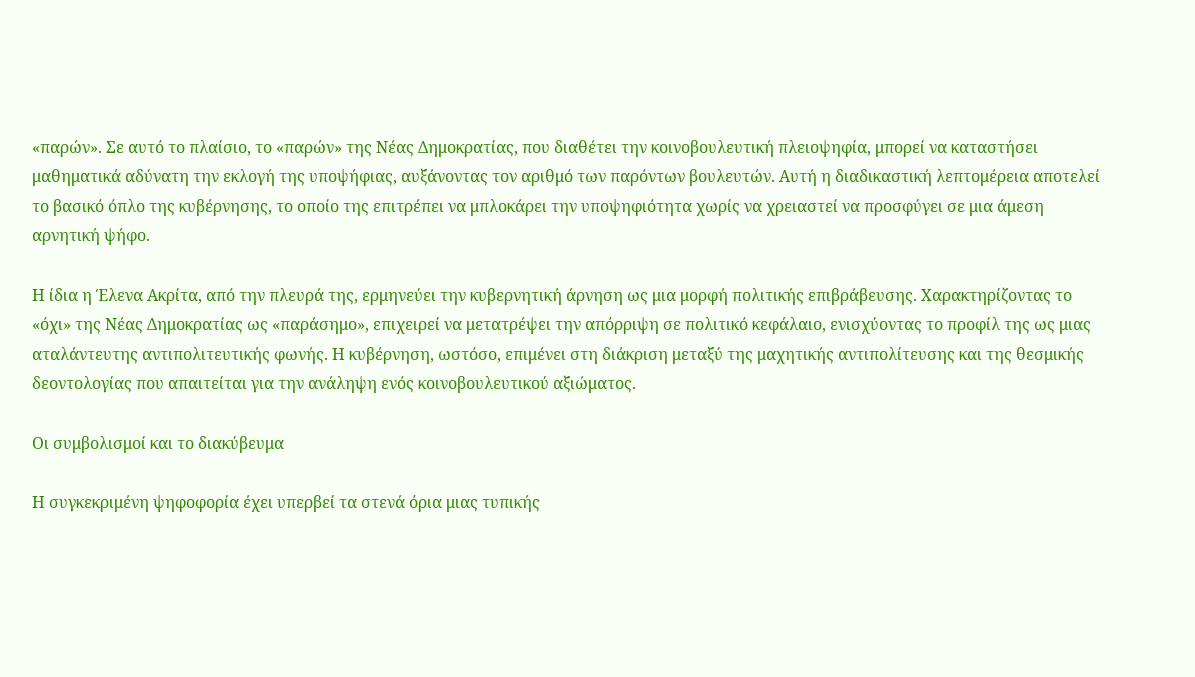«παρών». Σε αυτό το πλαίσιο, το «παρών» της Νέας Δημοκρατίας, που διαθέτει την κοινοβουλευτική πλειοψηφία, μπορεί να καταστήσει μαθηματικά αδύνατη την εκλογή της υποψήφιας, αυξάνοντας τον αριθμό των παρόντων βουλευτών. Αυτή η διαδικαστική λεπτομέρεια αποτελεί το βασικό όπλο της κυβέρνησης, το οποίο της επιτρέπει να μπλοκάρει την υποψηφιότητα χωρίς να χρειαστεί να προσφύγει σε μια άμεση αρνητική ψήφο.

Η ίδια η Έλενα Ακρίτα, από την πλευρά της, ερμηνεύει την κυβερνητική άρνηση ως μια μορφή πολιτικής επιβράβευσης. Χαρακτηρίζοντας το «όχι» της Νέας Δημοκρατίας ως «παράσημο», επιχειρεί να μετατρέψει την απόρριψη σε πολιτικό κεφάλαιο, ενισχύοντας το προφίλ της ως μιας αταλάντευτης αντιπολιτευτικής φωνής. Η κυβέρνηση, ωστόσο, επιμένει στη διάκριση μεταξύ της μαχητικής αντιπολίτευσης και της θεσμικής δεοντολογίας που απαιτείται για την ανάληψη ενός κοινοβουλευτικού αξιώματος.

Οι συμβολισμοί και το διακύβευμα

Η συγκεκριμένη ψηφοφορία έχει υπερβεί τα στενά όρια μιας τυπικής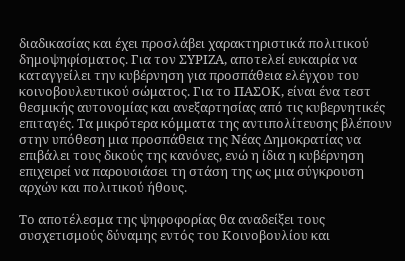διαδικασίας και έχει προσλάβει χαρακτηριστικά πολιτικού δημοψηφίσματος. Για τον ΣΥΡΙΖΑ, αποτελεί ευκαιρία να καταγγείλει την κυβέρνηση για προσπάθεια ελέγχου του κοινοβουλευτικού σώματος. Για το ΠΑΣΟΚ, είναι ένα τεστ θεσμικής αυτονομίας και ανεξαρτησίας από τις κυβερνητικές επιταγές. Τα μικρότερα κόμματα της αντιπολίτευσης βλέπουν στην υπόθεση μια προσπάθεια της Νέας Δημοκρατίας να επιβάλει τους δικούς της κανόνες, ενώ η ίδια η κυβέρνηση επιχειρεί να παρουσιάσει τη στάση της ως μια σύγκρουση αρχών και πολιτικού ήθους.

Το αποτέλεσμα της ψηφοφορίας θα αναδείξει τους συσχετισμούς δύναμης εντός του Κοινοβουλίου και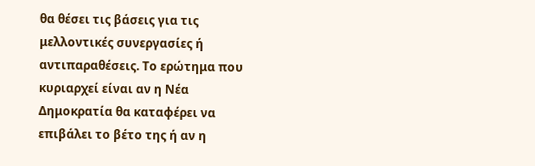θα θέσει τις βάσεις για τις μελλοντικές συνεργασίες ή αντιπαραθέσεις. Το ερώτημα που κυριαρχεί είναι αν η Νέα Δημοκρατία θα καταφέρει να επιβάλει το βέτο της ή αν η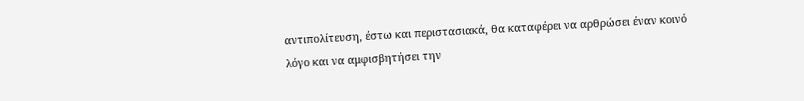αντιπολίτευση, έστω και περιστασιακά, θα καταφέρει να αρθρώσει έναν κοινό λόγο και να αμφισβητήσει την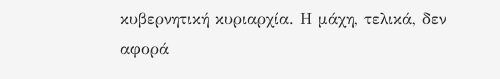κυβερνητική κυριαρχία. Η μάχη, τελικά, δεν αφορά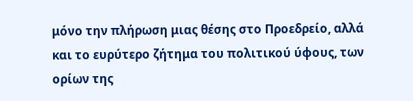μόνο την πλήρωση μιας θέσης στο Προεδρείο, αλλά και το ευρύτερο ζήτημα του πολιτικού ύφους, των ορίων της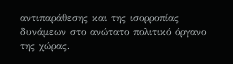αντιπαράθεσης και της ισορροπίας δυνάμεων στο ανώτατο πολιτικό όργανο της χώρας.